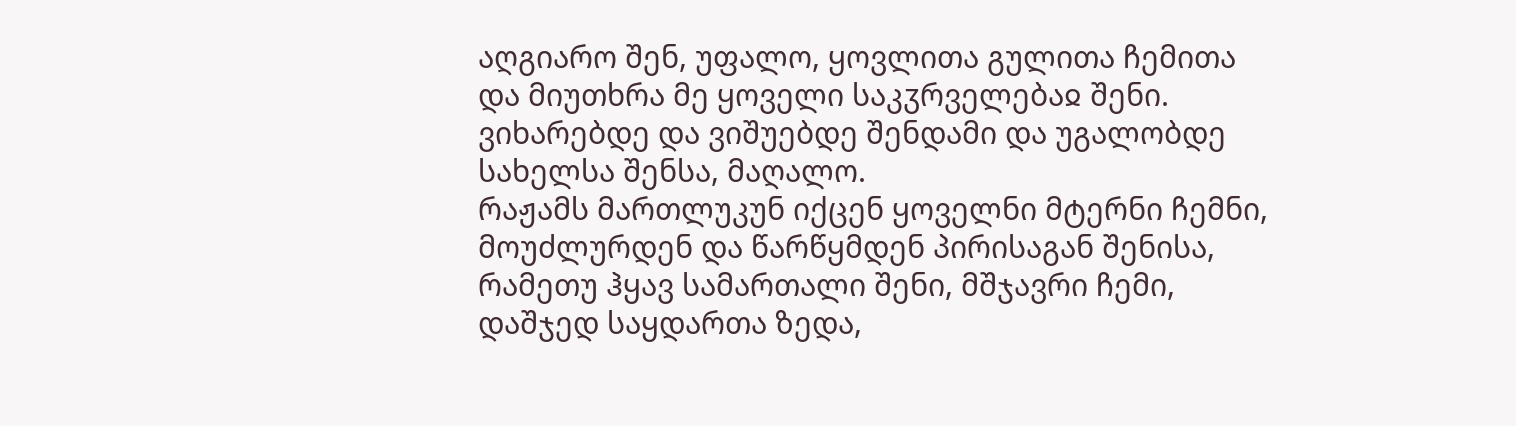აღგიარო შენ, უფალო, ყოვლითა გულითა ჩემითა და მიუთხრა მე ყოველი საკჳრველებაჲ შენი.
ვიხარებდე და ვიშუებდე შენდამი და უგალობდე სახელსა შენსა, მაღალო.
რაჟამს მართლუკუნ იქცენ ყოველნი მტერნი ჩემნი, მოუძლურდენ და წარწყმდენ პირისაგან შენისა,
რამეთუ ჰყავ სამართალი შენი, მშჯავრი ჩემი, დაშჯედ საყდართა ზედა,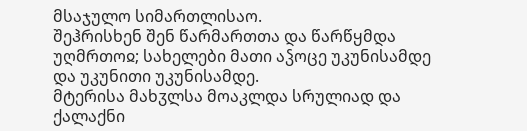მსაჯულო სიმართლისაო.
შეჰრისხენ შენ წარმართთა და წარწყმდა უღმრთოჲ; სახელები მათი აჴოცე უკუნისამდე და უკუნითი უკუნისამდე.
მტერისა მახჳლსა მოაკლდა სრულიად და ქალაქნი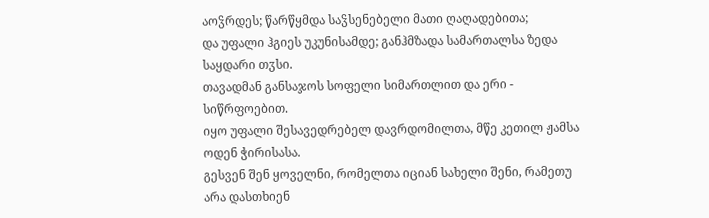აოჴრდეს; წარწყმდა საჴსენებელი მათი ღაღადებითა;
და უფალი ჰგიეს უკუნისამდე; განჰმზადა სამართალსა ზედა საყდარი თჳსი.
თავადმან განსაჯოს სოფელი სიმართლით და ერი - სიწრფოებით.
იყო უფალი შესავედრებელ დავრდომილთა, მწე კეთილ ჟამსა ოდენ ჭირისასა.
გესვენ შენ ყოველნი, რომელთა იციან სახელი შენი, რამეთუ არა დასთხიენ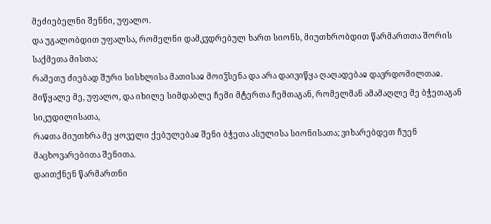მეძიებელნი შენნი, უფალო.
და უგალობდით უფალსა, რომელნი დამკჳდრებულ ხართ სიონს, მიუთხრობდით წარმართთა შორის საქმეთა მისთა;
რამეთუ ძიებად შური სისხლისა მათისაჲ მოიჴსენა და არა დაივიწყა ღაღადებაჲ დავრდომილთაჲ.
მიწყალე მე, უფალო, და იხილე სიმდაბლე ჩემი მტერთა ჩემთაგან, რომელმან ამამაღლე მე ბჭეთაგან სიკუდილისათა,
რაჲთა მიუთხრა მე ყოველი ქებულებაჲ შენი ბჭეთა ასულისა სიონისათა; ვიხარებდეთ ჩუენ მაცხოვარებითა შენითა.
დაითქნენ წარმართნი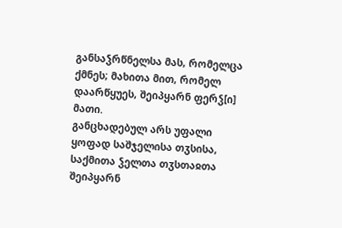განსაჴრწნელსა მას, რომელცა ქმნეს; მახითა მით, რომელ დაარწყუეს, შეიპყარნ ფერჴ[ი] მათი.
განცხადებულ არს უფალი ყოფად საშჯელისა თჳსისა, საქმითა ჴელთა თჳსთაჲთა შეიპყარნ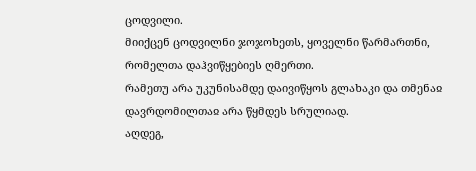ცოდვილი.
მიიქცენ ცოდვილნი ჯოჯოხეთს, ყოველნი წარმართნი, რომელთა დაჰვიწყებიეს ღმერთი.
რამეთუ არა უკუნისამდე დაივიწყოს გლახაკი და თმენაჲ დავრდომილთაჲ არა წყმდეს სრულიად.
აღდეგ,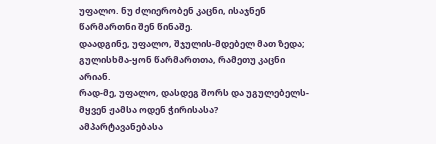უფალო. ნუ ძლიერობენ კაცნი, ისაჯნენ წარმართნი შენ წინაშე.
დაადგინე, უფალო, შჯულის-მდებელ მათ ზედა; გულისხმა-ყონ წარმართთა, რამეთუ კაცნი არიან.
რად-მე, უფალო, დასდეგ შორს და უგულებელს-მყვენ ჟამსა ოდენ ჭირისასა?
ამპარტავანებასა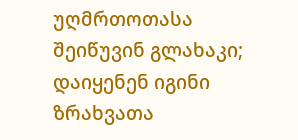უღმრთოთასა შეიწუვინ გლახაკი; დაიყენენ იგინი ზრახვათა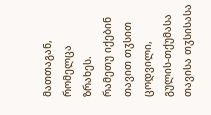მათთაგან, რომელცა ზრახეს.
რამეთუ იქებინ თავით თჳსით ცოდვილი, გულის-თქუმასა თავისა თჳსისასა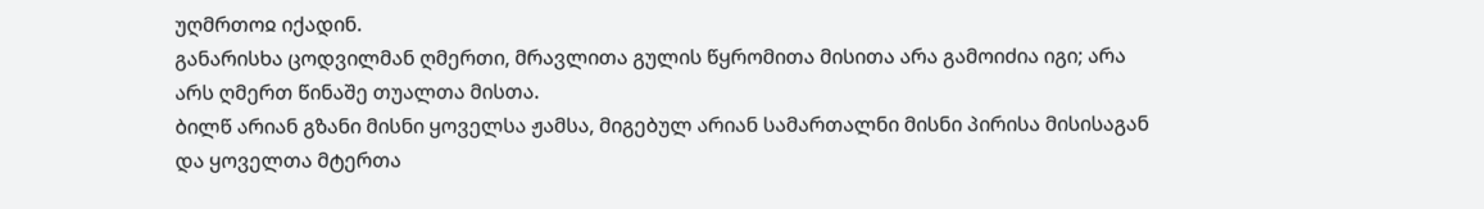უღმრთოჲ იქადინ.
განარისხა ცოდვილმან ღმერთი, მრავლითა გულის წყრომითა მისითა არა გამოიძია იგი; არა არს ღმერთ წინაშე თუალთა მისთა.
ბილწ არიან გზანი მისნი ყოველსა ჟამსა, მიგებულ არიან სამართალნი მისნი პირისა მისისაგან და ყოველთა მტერთა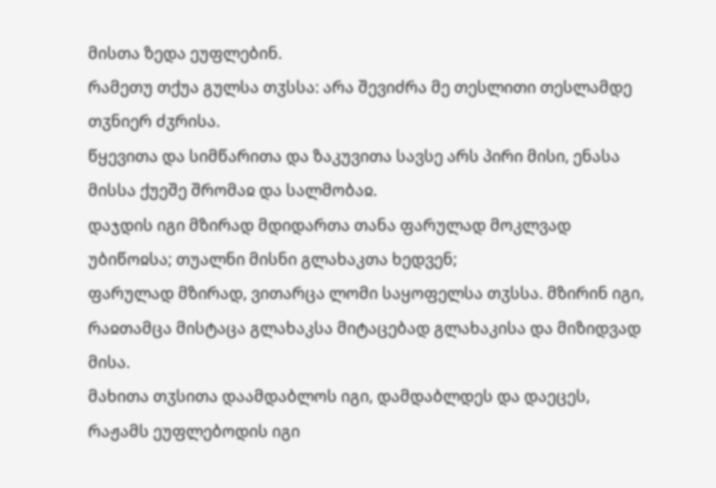მისთა ზედა ეუფლებინ.
რამეთუ თქუა გულსა თჳსსა: არა შევიძრა მე თესლითი თესლამდე თჳნიერ ძჳრისა.
წყევითა და სიმწარითა და ზაკუვითა სავსე არს პირი მისი, ენასა მისსა ქუეშე შრომაჲ და სალმობაჲ.
დაჯდის იგი მზირად მდიდართა თანა ფარულად მოკლვად უბიწოჲსა; თუალნი მისნი გლახაკთა ხედვენ;
ფარულად მზირად, ვითარცა ლომი საყოფელსა თჳსსა. მზირინ იგი, რაჲთამცა მისტაცა გლახაკსა მიტაცებად გლახაკისა და მიზიდვად მისა.
მახითა თჳსითა დაამდაბლოს იგი, დამდაბლდეს და დაეცეს, რაჟამს ეუფლებოდის იგი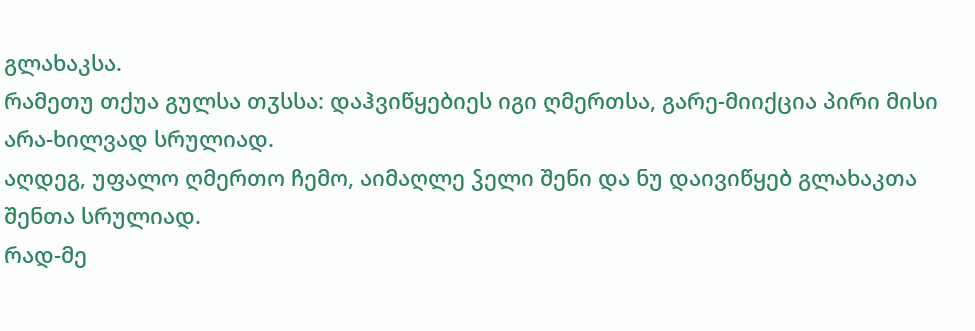გლახაკსა.
რამეთუ თქუა გულსა თჳსსა: დაჰვიწყებიეს იგი ღმერთსა, გარე-მიიქცია პირი მისი არა-ხილვად სრულიად.
აღდეგ, უფალო ღმერთო ჩემო, აიმაღლე ჴელი შენი და ნუ დაივიწყებ გლახაკთა შენთა სრულიად.
რად-მე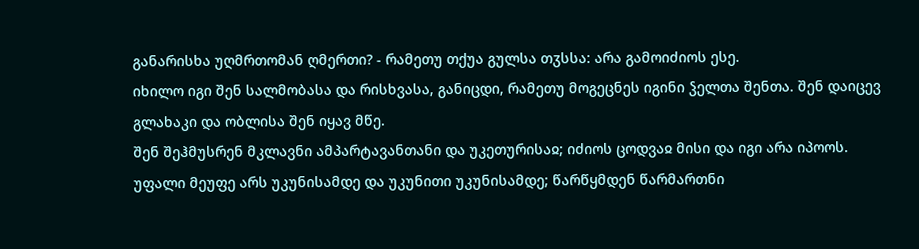განარისხა უღმრთომან ღმერთი? - რამეთუ თქუა გულსა თჳსსა: არა გამოიძიოს ესე.
იხილო იგი შენ სალმობასა და რისხვასა, განიცდი, რამეთუ მოგეცნეს იგინი ჴელთა შენთა. შენ დაიცევ გლახაკი და ობლისა შენ იყავ მწე.
შენ შეჰმუსრენ მკლავნი ამპარტავანთანი და უკეთურისაჲ; იძიოს ცოდვაჲ მისი და იგი არა იპოოს.
უფალი მეუფე არს უკუნისამდე და უკუნითი უკუნისამდე; წარწყმდენ წარმართნი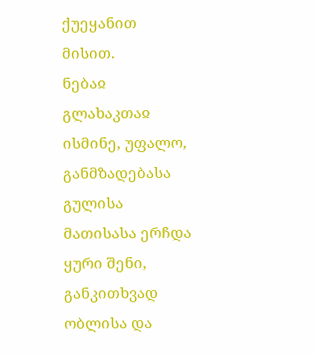ქუეყანით მისით.
ნებაჲ გლახაკთაჲ ისმინე, უფალო, განმზადებასა გულისა მათისასა ერჩდა ყური შენი,
განკითხვად ობლისა და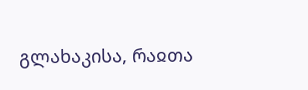გლახაკისა, რაჲთა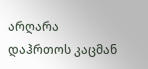არღარა დაჰრთოს კაცმან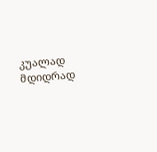კუალად მდიდრად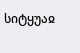სიტყუაჲ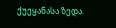ქუეყანასა ზედა.